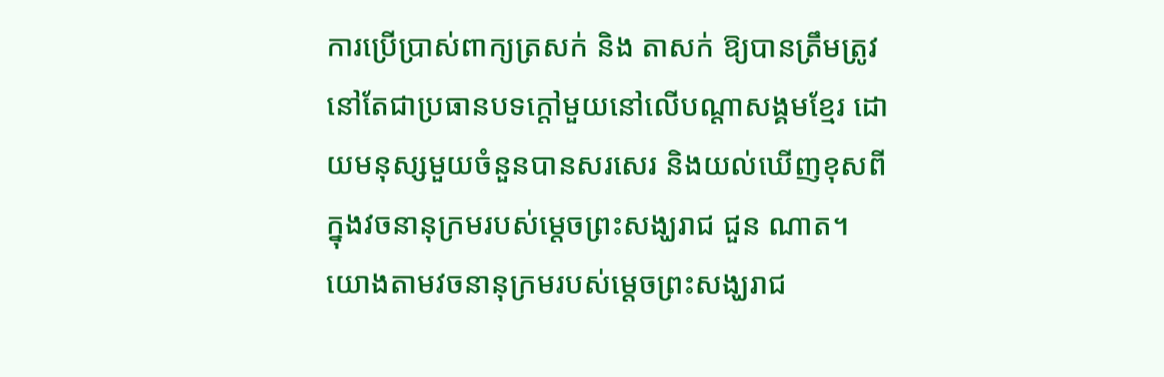ការប្រើប្រាស់ពាក្យត្រសក់ និង តាសក់ ឱ្យបានត្រឹមត្រូវ នៅតែជាប្រធានបទក្តៅមួយនៅលើបណ្តាសង្គមខ្មែរ ដោយមនុស្សមួយចំនួនបានសរសេរ និងយល់ឃើញខុសពីក្នុងវចនានុក្រមរបស់ម្តេចព្រះសង្ឃរាជ ជួន ណាត។
យោងតាមវចនានុក្រមរបស់ម្តេចព្រះសង្ឃរាជ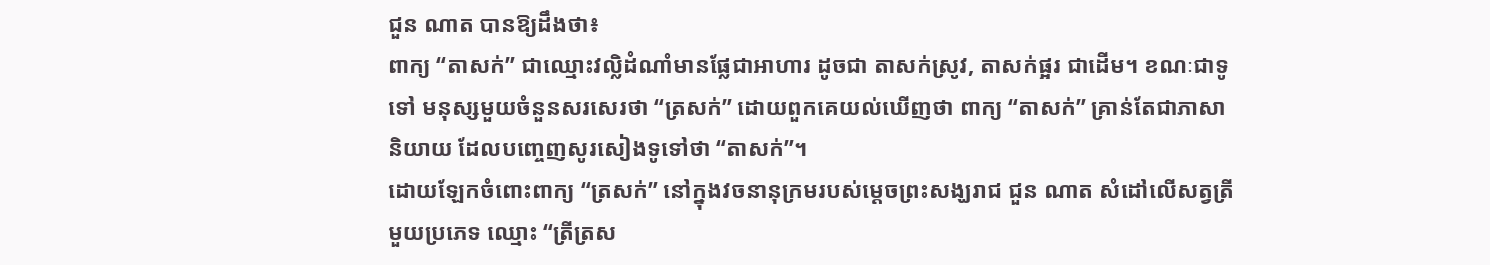ជួន ណាត បានឱ្យដឹងថា៖
ពាក្យ “តាសក់” ជាឈ្មោះវល្លិដំណាំមានផ្លែជាអាហារ ដូចជា តាសក់ស្រូវ, តាសក់ផ្អរ ជាដើម។ ខណៈជាទូទៅ មនុស្សមួយចំនួនសរសេរថា “ត្រសក់” ដោយពួកគេយល់ឃើញថា ពាក្យ “តាសក់” គ្រាន់តែជាភាសានិយាយ ដែលបញ្ចេញសូរសៀងទូទៅថា “តាសក់”។
ដោយឡែកចំពោះពាក្យ “ត្រសក់” នៅក្នុងវចនានុក្រមរបស់ម្តេចព្រះសង្ឃរាជ ជួន ណាត សំដៅលើសត្វត្រីមួយប្រភេទ ឈ្មោះ “ត្រីត្រស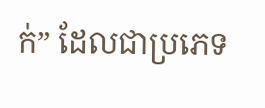ក់” ដែលជាប្រភេទ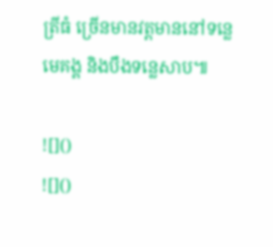ត្រីធំ ច្រើនមានវត្តមាននៅទន្លេមេគង្គ និងបឹងទន្លេសាប៕

![]()
![]()